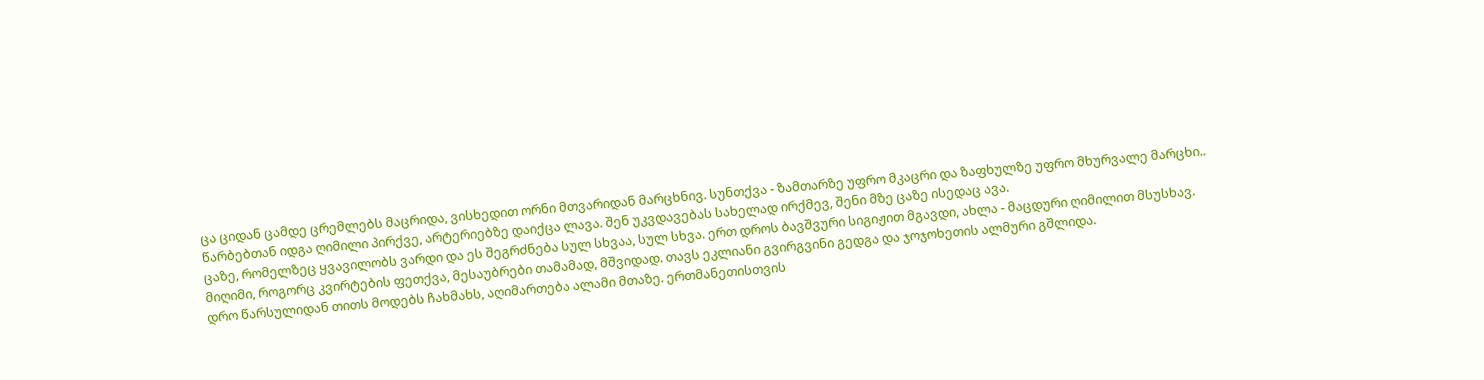ცა ციდან ცამდე ცრემლებს მაცრიდა, ვისხედით ორნი მთვარიდან მარცხნივ. სუნთქვა - ზამთარზე უფრო მკაცრი და ზაფხულზე უფრო მხურვალე მარცხი..
წარბებთან იდგა ღიმილი პირქვე, არტერიებზე დაიქცა ლავა. შენ უკვდავებას სახელად ირქმევ, შენი მზე ცაზე ისედაც ავა.
ცაზე, რომელზეც ყვავილობს ვარდი და ეს შეგრძნება სულ სხვაა, სულ სხვა. ერთ დროს ბავშვური სიგიჟით მგავდი, ახლა - მაცდური ღიმილით მსუსხავ.
მიღიმი, როგორც კვირტების ფეთქვა, მესაუბრები თამამად, მშვიდად. თავს ეკლიანი გვირგვინი გედგა და ჯოჯოხეთის ალმური გშლიდა.
დრო წარსულიდან თითს მოდებს ჩახმახს, აღიმართება ალამი მთაზე. ერთმანეთისთვის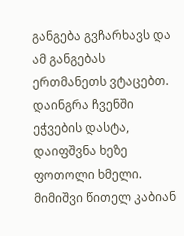განგება გვჩარხავს და ამ განგებას ერთმანეთს ვტაცებთ.
დაინგრა ჩვენში ეჭვების დასტა, დაიფშვნა ხეზე ფოთოლი ხმელი. მიმიშვი წითელ კაბიან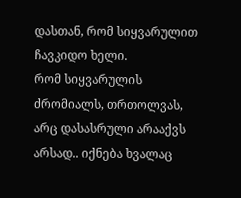დასთან, რომ სიყვარულით ჩავკიდო ხელი.
რომ სიყვარულის ძრომიალს, თრთოლვას, არც დასასრული არააქვს არსად.. იქნება ხვალაც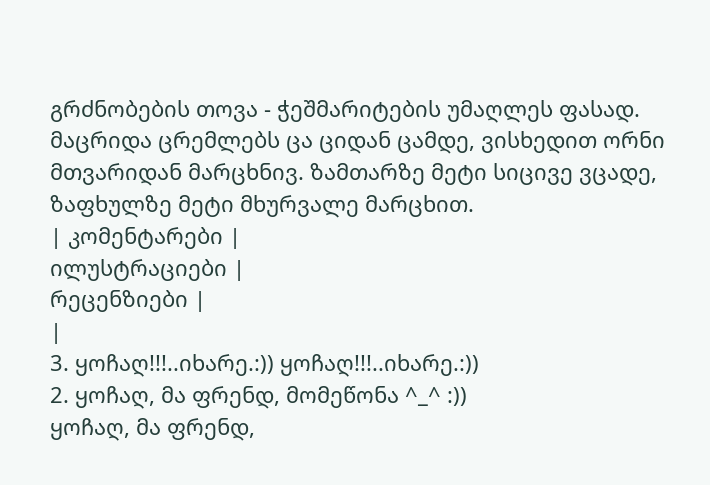გრძნობების თოვა - ჭეშმარიტების უმაღლეს ფასად.
მაცრიდა ცრემლებს ცა ციდან ცამდე, ვისხედით ორნი მთვარიდან მარცხნივ. ზამთარზე მეტი სიცივე ვცადე, ზაფხულზე მეტი მხურვალე მარცხით.
| კომენტარები |
ილუსტრაციები |
რეცენზიები |
|
3. ყოჩაღ!!!..იხარე.:)) ყოჩაღ!!!..იხარე.:))
2. ყოჩაღ, მა ფრენდ, მომეწონა ^_^ :))
ყოჩაღ, მა ფრენდ,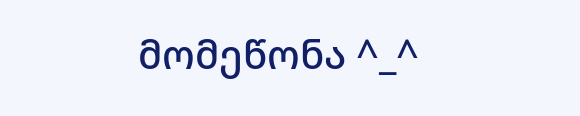მომეწონა ^_^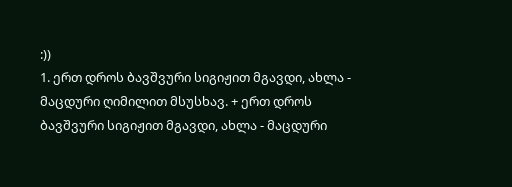:))
1. ერთ დროს ბავშვური სიგიჟით მგავდი, ახლა - მაცდური ღიმილით მსუსხავ. + ერთ დროს ბავშვური სიგიჟით მგავდი, ახლა - მაცდური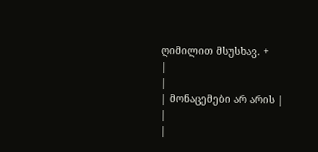ღიმილით მსუსხავ. +
|
|
| მონაცემები არ არის |
|
|